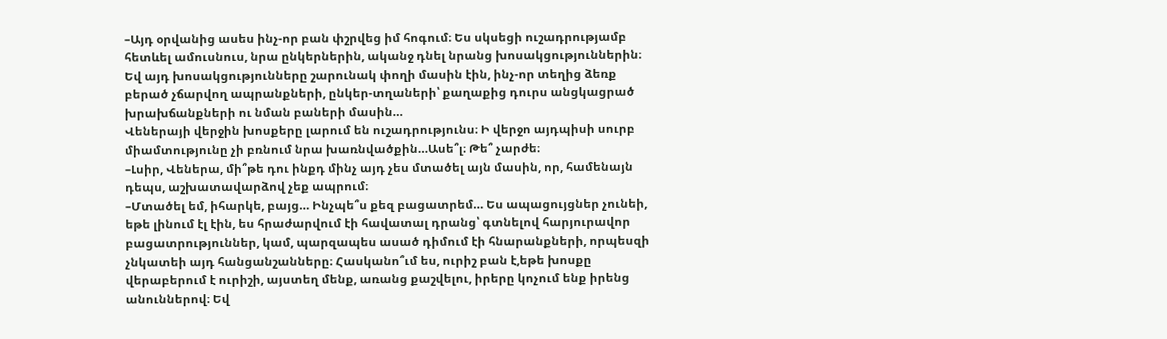–Այդ օրվանից ասես ինչ-որ բան փշրվեց իմ հոգում։ Ես սկսեցի ուշադրությամբ հետևել ամուսնուս, նրա ընկերներին, ականջ դնել նրանց խոսակցություններին։ Եվ այդ խոսակցությունները շարունակ փողի մասին էին, ինչ-որ տեղից ձեռք բերած չճարվող ապրանքների, ընկեր-տղաների՝ քաղաքից դուրս անցկացրած խրախճանքների ու նման բաների մասին…
Վեներայի վերջին խոսքերը լարում են ուշադրությունս։ Ի վերջո այդպիսի սուրբ միամտությունը չի բռնում նրա խառնվածքին…Ասե՞լ։ Թե՞ չարժե։
–Լսիր, Վեներա, մի՞թե դու ինքդ մինչ այդ չես մտածել այն մասին, որ, համենայն դեպս, աշխատավարձով չեք ապրում։
–Մտածել եմ, իհարկե, բայց… Ինչպե՞ս քեզ բացատրեմ… Ես ապացույցներ չունեի, եթե լինում էլ էին, ես հրաժարվում էի հավատալ դրանց՝ գտնելով հարյուրավոր բացատրություններ, կամ, պարզապես ասած դիմում էի հնարանքների, որպեսզի չնկատեի այդ հանցանշանները։ Հասկանո՞ւմ ես, ուրիշ բան է,եթե խոսքը վերաբերում է ուրիշի, այստեղ մենք, առանց քաշվելու, իրերը կոչում ենք իրենց անուններով։ Եվ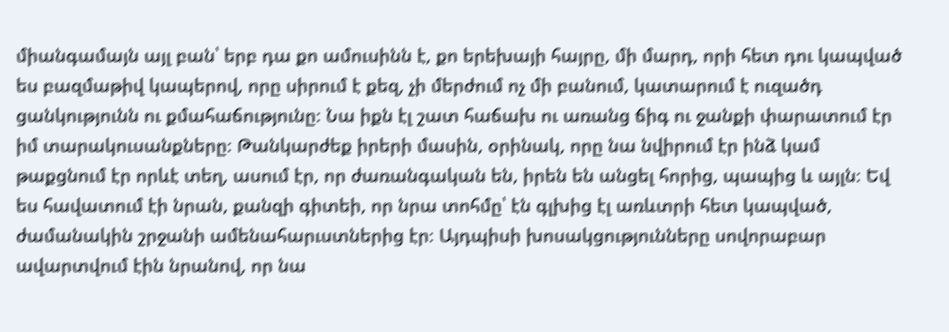միանգամայն այլ բան՝ երբ դա քո ամուսինն է, քո երեխայի հայրը, մի մարդ, որի հետ դու կապված ես բազմաթիվ կապերով, որը սիրում է քեզ, չի մերժում ոչ մի բանում, կատարում է ուզածդ ցանկությունն ու քմահաճությունը։ Նա իքն էլ շատ հաճախ ու առանց ճիգ ու ջանքի փարատում էր իմ տարակուսանքները։ Թանկարժեք իրերի մասին, օրինակ, որը նա նվիրում էր ինձ կամ թաքցնում էր որևէ տեղ, ասում էր, որ ժառանգական են, իրեն են անցել հորից, պապից և այլն։ Եվ ես հավատում էի նրան, քանզի գիտեի, որ նրա տոհմը՝ էն գլխից էլ առևտրի հետ կապված, ժամանակին շրջանի ամենահարւստներից էր։ Այդպիսի խոսակցությունները սովորաբար ավարտվում էին նրանով, որ նա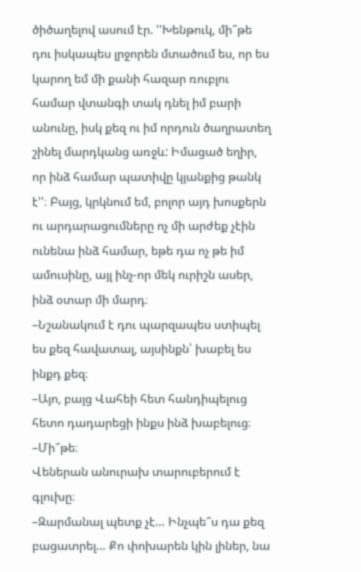ծիծաղելով ասում էր. ''Խենթուկ, մի՞թե դու իսկապես լրջորեն մտածում ես, որ ես կարող եմ մի քանի հազար ռուբլու համար վտանգի տակ դնել իմ բարի անունը, իսկ քեզ ու իմ որդուն ծաղրատեղ շինել մարդկանց առջև: Իմացած եղիր, որ ինձ համար պատիվը կյանքից թանկ է''։ Բայց, կրկնում եմ, բոլոր այդ խոսքերն ու արդարացումները ոչ մի արժեք չէին ունենա ինձ համար, եթե դա ոչ թե իմ ամուսինը, այլ ինչ-որ մեկ ուրիշն ասեր, ինձ օտար մի մարդ։
–Նշանակում է դու պարզապես ստիպել ես քեզ հավատալ, այսինքն՝ խաբել ես ինքդ քեզ։
–Այո, բայց Վահեի հետ հանդիպելուց հետո դադարեցի ինքս ինձ խաբելուց։
–Մի՞թե։
Վեներան անուրախ տարուբերում է գլուխը։
–Զարմանալ պետք չէ… Ինչպե՞ս դա քեզ բացատրել… Քո փոխարեն կին լիներ, նա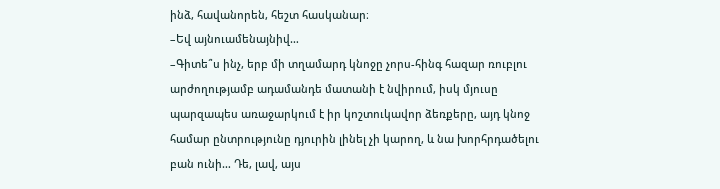ինձ, հավանորեն, հեշտ հասկանար։
–Եվ այնուամենայնիվ…
–Գիտե՞ս ինչ, երբ մի տղամարդ կնոջը չորս-հինգ հազար ռուբլու արժողությամբ ադամանդե մատանի է նվիրում, իսկ մյուսը պարզապես առաջարկում է իր կոշտուկավոր ձեռքերը, այդ կնոջ համար ընտրությունը դյուրին լինել չի կարող, և նա խորհրդածելու բան ունի… Դե, լավ, այս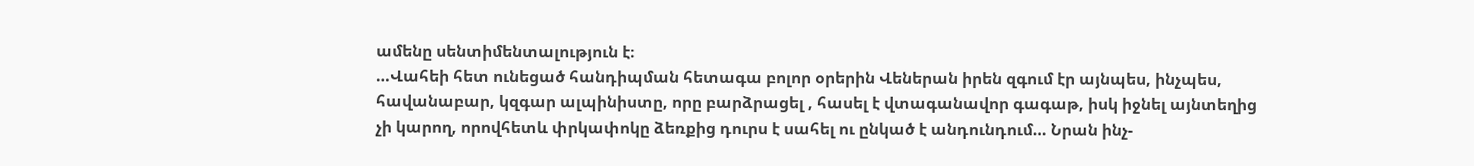ամենը սենտիմենտալություն է։
…Վահեի հետ ունեցած հանդիպման հետագա բոլոր օրերին Վեներան իրեն զգում էր այնպես, ինչպես, հավանաբար, կզգար ալպինիստը, որը բարձրացել , հասել է վտագանավոր գագաթ, իսկ իջնել այնտեղից չի կարող, որովհետև փրկափոկը ձեռքից դուրս է սահել ու ընկած է անդունդում… Նրան ինչ-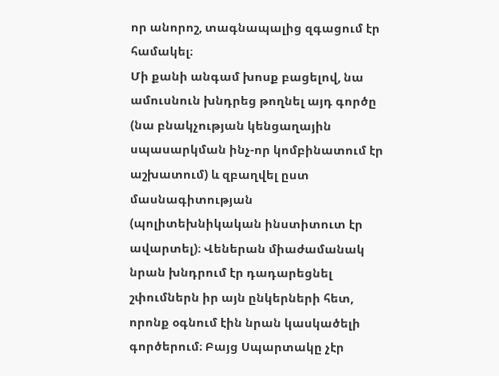որ անորոշ, տագնապալից զգացում էր համակել։
Մի քանի անգամ խոսք բացելով, նա ամուսնուն խնդրեց թողնել այդ գործը (նա բնակչության կենցաղային սպասարկման ինչ-որ կոմբինատում էր աշխատում) և զբաղվել ըստ մասնագիտության (պոլիտեխնիկական ինստիտուտ էր ավարտել)։ Վեներան միաժամանակ նրան խնդրում էր դադարեցնել շփումներն իր այն ընկերների հետ, որոնք օգնում էին նրան կասկածելի գործերում։ Բայց Սպարտակը չէր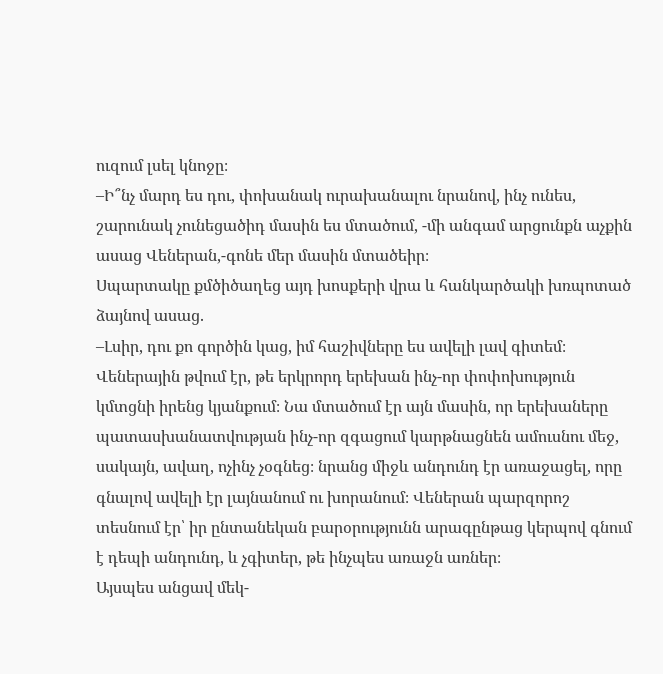ուզում լսել կնոջը։
–Ի՞նչ մարդ ես դու, փոխանակ ուրախանալու նրանով, ինչ ունես, շարունակ չունեցածիդ մասին ես մտածում, -մի անգամ արցունքն աչքին ասաց Վեներան,-գոնե մեր մասին մտածեիր։
Սպարտակը քմծիծաղեց այդ խոսքերի վրա և հանկարծակի խռպոտած ձայնով ասաց.
–Լսիր, դու քո գործին կաց, իմ հաշիվները ես ավելի լավ գիտեմ։
Վեներային թվում էր, թե երկրորդ երեխան ինչ-որ փոփոխություն կմտցնի իրենց կյանքում։ Նա մտածում էր այն մասին, որ երեխաները պատասխանատվության ինչ-որ զգացում կարթնացնեն ամուսնու մեջ, սակայն, ավաղ, ոչինչ չօգնեց։ նրանց միջև անդունդ էր առաջացել, որը գնալով ավելի էր լայնանում ու խորանում։ Վեներան պարզորոշ տեսնում էր՝ իր ընտանեկան բարօրությունն արագընթաց կերպով գնում է դեպի անդունդ, և չգիտեր, թե ինչպես առաջն առներ։
Այսպես անցավ մեկ-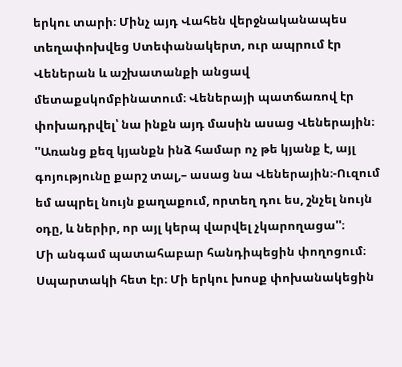երկու տարի։ Մինչ այդ Վահեն վերջնականապես տեղափոխվեց Ստեփանակերտ, ուր ապրում էր Վեներան և աշխատանքի անցավ մետաքսկոմբինատում։ Վեներայի պատճառով էր փոխադրվել՝ նա ինքն այդ մասին ասաց Վեներային։ ''Առանց քեզ կյանքն ինձ համար ոչ թե կյանք է, այլ գոյությունը քարշ տալ,– ասաց նա Վեներային։-Ուզում եմ ապրել նույն քաղաքում, որտեղ դու ես, շնչել նույն օդը, և ներիր, որ այլ կերպ վարվել չկարողացա''։
Մի անգամ պատահաբար հանդիպեցին փողոցում։ Սպարտակի հետ էր։ Մի երկու խոսք փոխանակեցին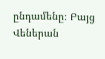ընդամենը։ Բայց Վեներան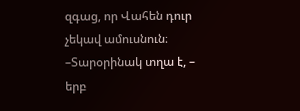զգաց, որ Վահեն դուր չեկավ ամուսնուն։
–Տարօրինակ տղա է, – երբ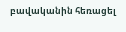բավականին հեռացել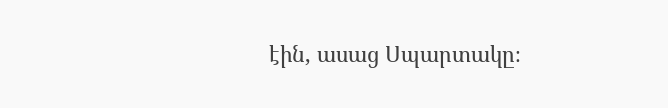էին, ասաց Սպարտակը։